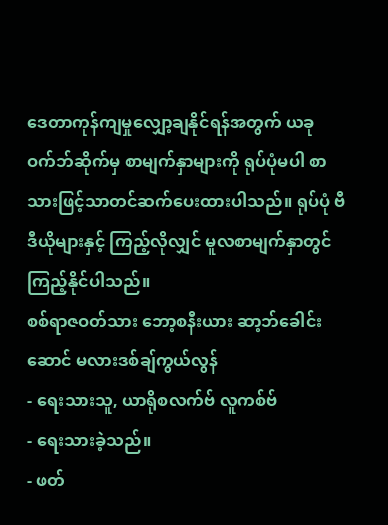ဒေတာကုန်ကျမှုလျှော့ချနိုင်ရန်အတွက် ယခုဝက်ဘ်ဆိုက်မှ စာမျက်နှာများကို ရုပ်ပုံမပါ စာသားဖြင့်သာတင်ဆက်ပေးထားပါသည်။ ရုပ်ပုံ ဗီဒီယိုများနှင့် ကြည့်လိုလျှင် မူလစာမျက်နှာတွင်ကြည့်နိုင်ပါသည်။
စစ်ရာဇဝတ်သား ဘော့စနီးယား ဆာ့ဘ်ခေါင်းဆောင် မလားဒစ်ချ်ကွယ်လွန်
- ရေးသားသူ, ယာရိုစလက်ဗ် လူကစ်ဗ်
- ရေးသားခဲ့သည်။
- ဖတ်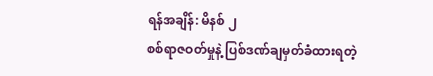ရန်အချိန်: မိနစ် ၂
စစ်ရာဇဝတ်မှုနဲ့ ပြစ်ဒဏ်ချမှတ်ခံထားရတဲ့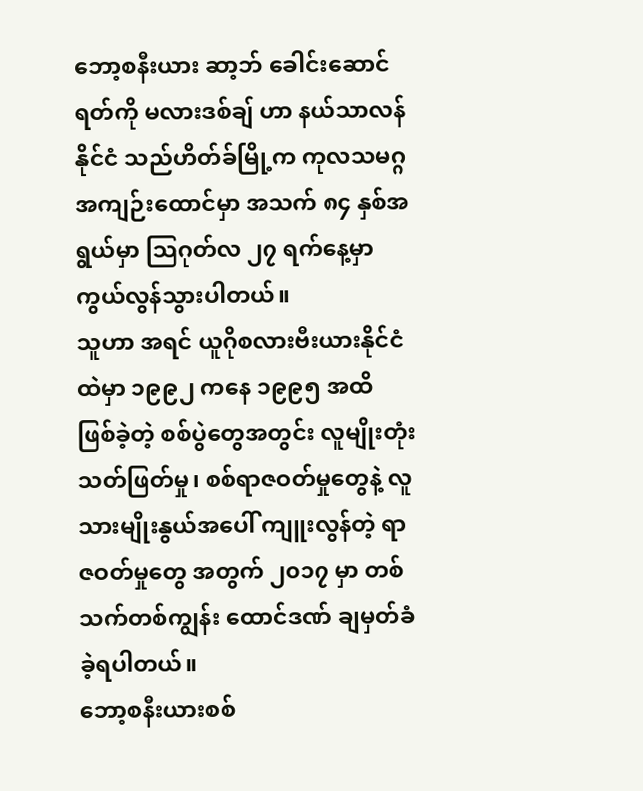ဘော့စနီးယား ဆာ့ဘ် ခေါင်းဆောင် ရတ်ကို မလားဒစ်ချ် ဟာ နယ်သာလန်နိုင်ငံ သည်ဟိတ်ခ်မြို့က ကုလသမဂ္ဂ အကျဉ်းထောင်မှာ အသက် ၈၄ နှစ်အရွယ်မှာ သြဂုတ်လ ၂၇ ရက်နေ့မှာ ကွယ်လွန်သွားပါတယ်။
သူဟာ အရင် ယူဂိုစလားဗီးယားနိုင်ငံထဲမှာ ၁၉၉၂ ကနေ ၁၉၉၅ အထိ ဖြစ်ခဲ့တဲ့ စစ်ပွဲတွေအတွင်း လူမျိုးတုံးသတ်ဖြတ်မှု၊ စစ်ရာဇဝတ်မှုတွေနဲ့ လူသားမျိုးနွယ်အပေါ် ကျူးလွန်တဲ့ ရာဇဝတ်မှုတွေ အတွက် ၂၀၁၇ မှာ တစ်သက်တစ်ကျွန်း ထောင်ဒဏ် ချမှတ်ခံခဲ့ရပါတယ်။
ဘော့စနီးယားစစ်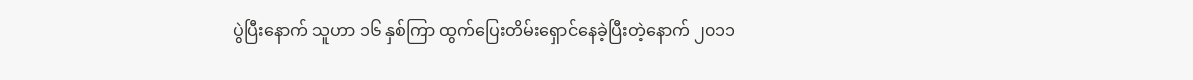ပွဲပြီးနောက် သူဟာ ၁၆ နှစ်ကြာ ထွက်ပြေးတိမ်းရှောင်နေခဲ့ပြီးတဲ့နောက် ၂၀၁၁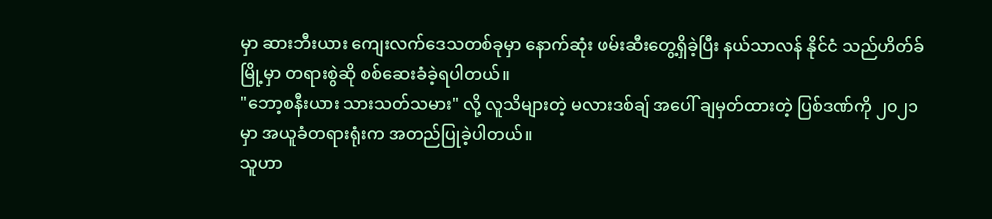မှာ ဆားဘီးယား ကျေးလက်ဒေသတစ်ခုမှာ နောက်ဆုံး ဖမ်းဆီးတွေ့ရှိခဲ့ပြီး နယ်သာလန် နိုင်ငံ သည်ဟိတ်ခ်မြို့မှာ တရားစွဲဆို စစ်ဆေးခံခဲ့ရပါတယ်။
"ဘော့စနီးယား သားသတ်သမား" လို့ လူသိများတဲ့ မလားဒစ်ချ် အပေါ် ချမှတ်ထားတဲ့ ပြစ်ဒဏ်ကို ၂၀၂၁ မှာ အယူခံတရားရုံးက အတည်ပြုခဲ့ပါတယ်။
သူဟာ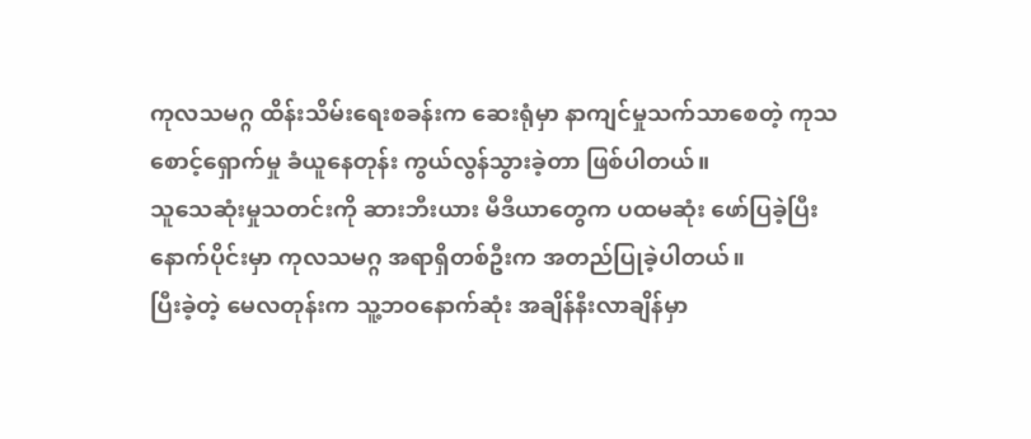ကုလသမဂ္ဂ ထိန်းသိမ်းရေးစခန်းက ဆေးရုံမှာ နာကျင်မှုသက်သာစေတဲ့ ကုသစောင့်ရှောက်မှု ခံယူနေတုန်း ကွယ်လွန်သွားခဲ့တာ ဖြစ်ပါတယ်။
သူသေဆုံးမှုသတင်းကို ဆားဘီးယား မီဒီယာတွေက ပထမဆုံး ဖော်ပြခဲ့ပြီး နောက်ပိုင်းမှာ ကုလသမဂ္ဂ အရာရှိတစ်ဦးက အတည်ပြုခဲ့ပါတယ်။
ပြီးခဲ့တဲ့ မေလတုန်းက သူ့ဘဝနောက်ဆုံး အချိန်နီးလာချိန်မှာ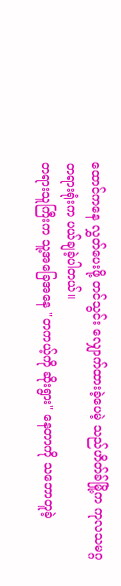ထောင်ကနေ လွှတ်ပေးဖို့ တင်သွင်း လျှောက်ထားခဲ့ပေမဲ့ သည်ဟိတ်ခ်မြို့က ကုလသမဂ္ဂ တရားရုံးက ပယ်ချခဲ့ပါတယ်။
တရားသူကြီးက သူ့အခြေအနေ "တကယ့်ကို ဆိုးရွား" နေတာကို သဘောတူခဲ့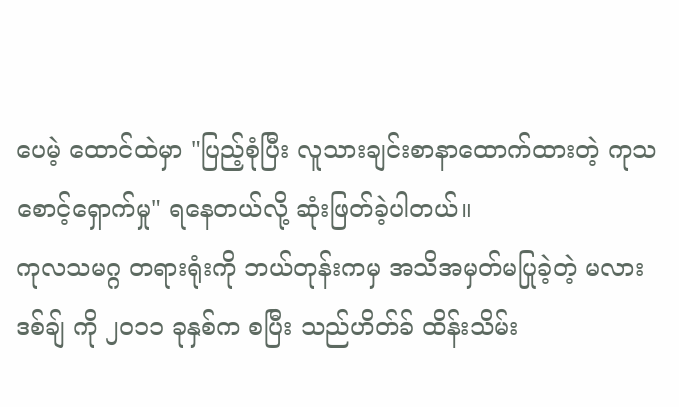ပေမဲ့ ထောင်ထဲမှာ "ပြည့်စုံပြီး လူသားချင်းစာနာထောက်ထားတဲ့ ကုသစောင့်ရှောက်မှု" ရနေတယ်လို့ ဆုံးဖြတ်ခဲ့ပါတယ်။
ကုလသမဂ္ဂ တရားရုံးကို ဘယ်တုန်းကမှ အသိအမှတ်မပြုခဲ့တဲ့ မလားဒစ်ချ် ကို ၂၀၁၁ ခုနှစ်က စပြီး သည်ဟိတ်ခ် ထိန်းသိမ်း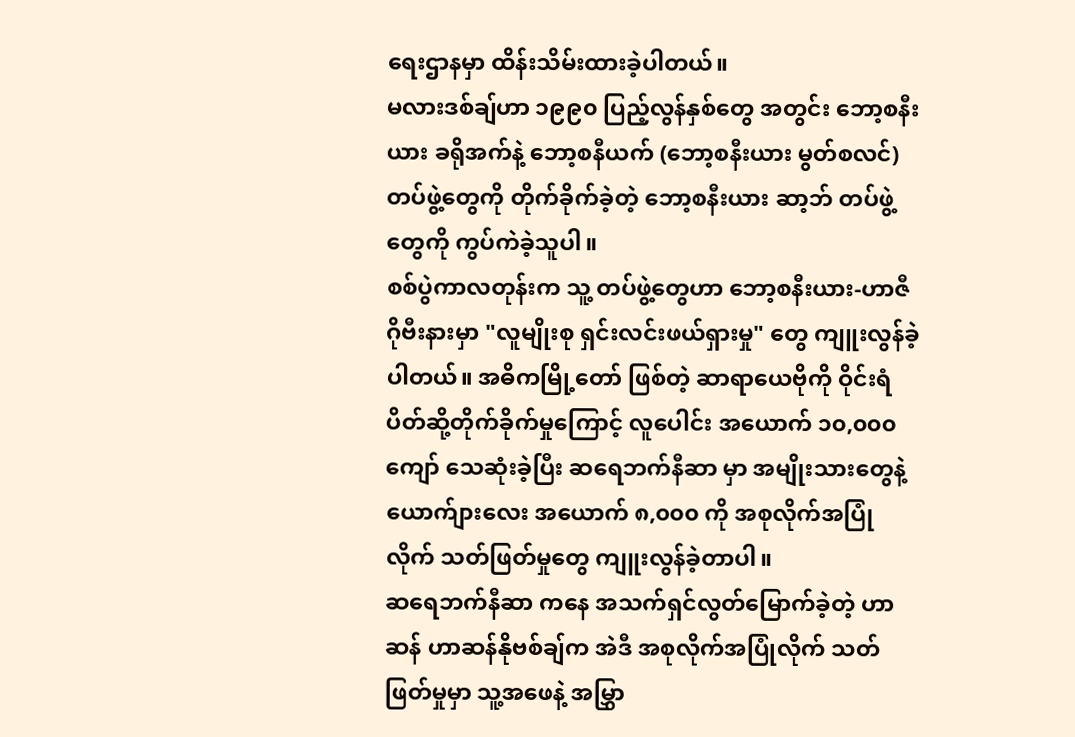ရေးဌာနမှာ ထိန်းသိမ်းထားခဲ့ပါတယ်။
မလားဒစ်ချ်ဟာ ၁၉၉၀ ပြည့်လွန်နှစ်တွေ အတွင်း ဘော့စနီးယား ခရိုအက်နဲ့ ဘော့စနီယက် (ဘော့စနီးယား မွတ်စလင်) တပ်ဖွဲ့တွေကို တိုက်ခိုက်ခဲ့တဲ့ ဘော့စနီးယား ဆာ့ဘ် တပ်ဖွဲ့တွေကို ကွပ်ကဲခဲ့သူပါ။
စစ်ပွဲကာလတုန်းက သူ့ တပ်ဖွဲ့တွေဟာ ဘော့စနီးယား-ဟာဇီဂိုဗီးနားမှာ "လူမျိုးစု ရှင်းလင်းဖယ်ရှားမှု" တွေ ကျူးလွန်ခဲ့ပါတယ်။ အဓိကမြို့တော် ဖြစ်တဲ့ ဆာရာယေဗိုကို ဝိုင်းရံပိတ်ဆို့တိုက်ခိုက်မှုကြောင့် လူပေါင်း အယောက် ၁၀,၀၀၀ ကျော် သေဆုံးခဲ့ပြီး ဆရေဘက်နီဆာ မှာ အမျိုးသားတွေနဲ့ ယောက်ျားလေး အယောက် ၈,၀၀၀ ကို အစုလိုက်အပြုံလိုက် သတ်ဖြတ်မှုတွေ ကျူးလွန်ခဲ့တာပါ။
ဆရေဘက်နီဆာ ကနေ အသက်ရှင်လွတ်မြောက်ခဲ့တဲ့ ဟာဆန် ဟာဆန်နိုဗစ်ချ်က အဲဒီ အစုလိုက်အပြုံလိုက် သတ်ဖြတ်မှုမှာ သူ့အဖေနဲ့ အမြွှာ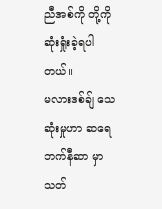ညီအစ်ကို တို့ကို ဆုံးရှုံးခဲ့ရပါတယ်။
မလားဒစ်ချ် သေဆုံးမှုဟာ ဆရေဘက်နီဆာ မှာ သတ်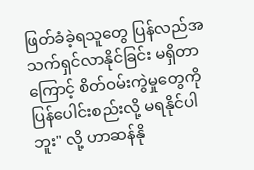ဖြတ်ခံခဲ့ရသူတွေ ပြန်လည်အသက်ရှင်လာနိုင်ခြင်း မရှိတာကြောင့် စိတ်ဝမ်းကွဲမှုတွေကို ပြန်ပေါင်းစည်းလို့ မရနိုင်ပါဘူး" လို့ ဟာဆန်နို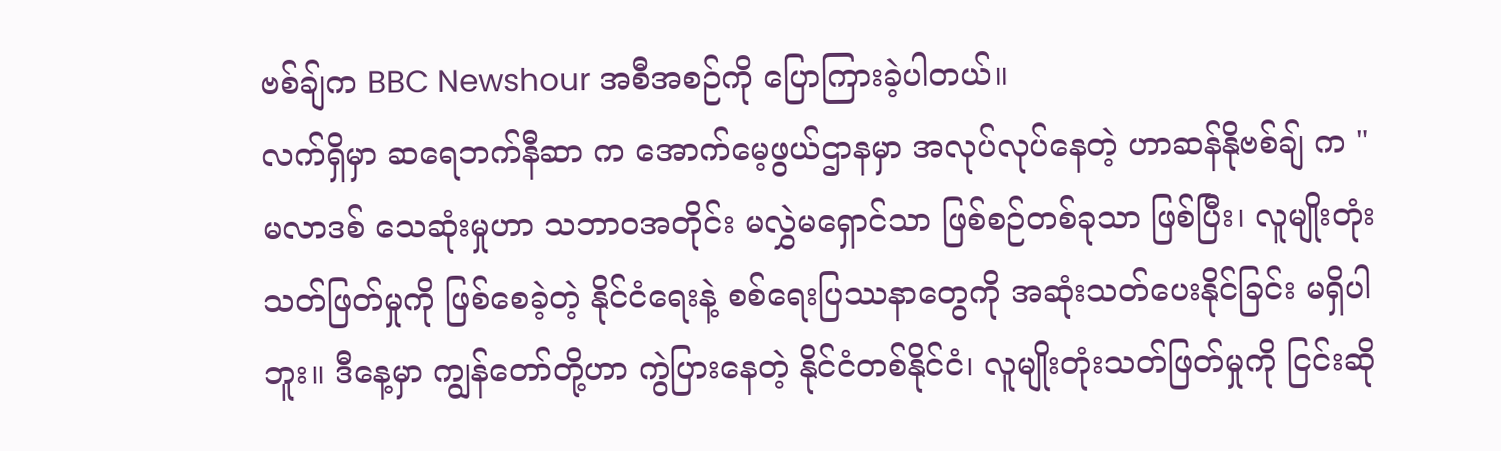ဗစ်ချ်က BBC Newshour အစီအစဉ်ကို ပြောကြားခဲ့ပါတယ်။
လက်ရှိမှာ ဆရေဘက်နီဆာ က အောက်မေ့ဖွယ်ဌာနမှာ အလုပ်လုပ်နေတဲ့ ဟာဆန်နိုဗစ်ချ် က " မလာဒစ် သေဆုံးမှုဟာ သဘာဝအတိုင်း မလွှဲမရှောင်သာ ဖြစ်စဉ်တစ်ခုသာ ဖြစ်ပြီး၊ လူမျိုးတုံးသတ်ဖြတ်မှုကို ဖြစ်စေခဲ့တဲ့ နိုင်ငံရေးနဲ့ စစ်ရေးပြဿနာတွေကို အဆုံးသတ်ပေးနိုင်ခြင်း မရှိပါဘူး။ ဒီနေ့မှာ ကျွန်တော်တို့ဟာ ကွဲပြားနေတဲ့ နိုင်ငံတစ်နိုင်ငံ၊ လူမျိုးတုံးသတ်ဖြတ်မှုကို ငြင်းဆို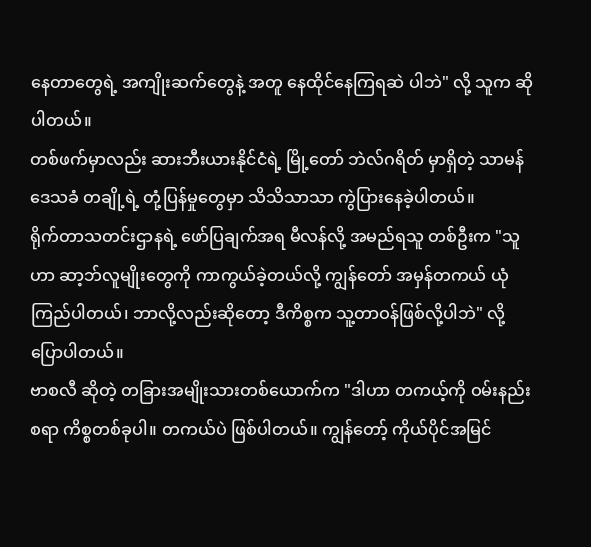နေတာတွေရဲ့ အကျိုးဆက်တွေနဲ့ အတူ နေထိုင်နေကြရဆဲ ပါဘဲ" လို့ သူက ဆိုပါတယ်။
တစ်ဖက်မှာလည်း ဆားဘီးယားနိုင်ငံရဲ့ မြို့တော် ဘဲလ်ဂရိတ် မှာရှိတဲ့ သာမန်ဒေသခံ တချို့ရဲ့ တုံ့ပြန်မှုတွေမှာ သိသိသာသာ ကွဲပြားနေခဲ့ပါတယ်။
ရိုက်တာသတင်းဌာနရဲ့ ဖော်ပြချက်အရ မီလန်လို့ အမည်ရသူ တစ်ဦးက "သူဟာ ဆာ့ဘ်လူမျိုးတွေကို ကာကွယ်ခဲ့တယ်လို့ ကျွန်တော် အမှန်တကယ် ယုံကြည်ပါတယ်၊ ဘာလို့လည်းဆိုတော့ ဒီကိစ္စက သူ့တာဝန်ဖြစ်လို့ပါဘဲ" လို့ ပြောပါတယ်။
ဗာစလီ ဆိုတဲ့ တခြားအမျိုးသားတစ်ယောက်က "ဒါဟာ တကယ့်ကို ဝမ်းနည်းစရာ ကိစ္စတစ်ခုပါ။ တကယ်ပဲ ဖြစ်ပါတယ်။ ကျွန်တော့် ကိုယ်ပိုင်အမြင်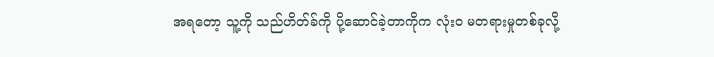အရတော့ သူ့ကို သည်ဟိတ်ခ်ကို ပို့ဆောင်ခဲ့တာကိုက လုံးဝ မတရားမှုတစ်ခုလို့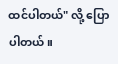ထင်ပါတယ်" လို့ ပြောပါတယ်။